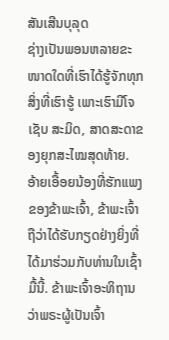ສັນເສີນບຸລຸດ
ຊ່າງເປັນພອນຫລາຍຂະໜາດໃດທີ່ເຮົາໄດ້ຮູ້ຈັກທຸກສິ່ງທີ່ເຮົາຮູ້ ເພາະເຮົາມີໂຈເຊັບ ສະມິດ, ສາດສະດາຂອງຍຸກສະໄໝສຸດທ້າຍ.
ອ້າຍເອື້ອຍນ້ອງທີ່ຮັກແພງຂອງຂ້າພະເຈົ້າ, ຂ້າພະເຈົ້າຖືວ່າໄດ້ຮັບກຽດຢ່າງຍິ່ງທີ່ໄດ້ມາຮ່ວມກັບທ່ານໃນເຊົ້າມື້ນີ້. ຂ້າພະເຈົ້າອະທິຖານວ່າພຣະຜູ້ເປັນເຈົ້າ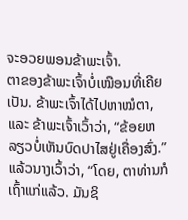ຈະອວຍພອນຂ້າພະເຈົ້າ.
ຕາຂອງຂ້າພະເຈົ້າບໍ່ເໝືອນທີ່ເຄີຍເປັນ. ຂ້າພະເຈົ້າໄດ້ໄປຫາໝໍຕາ, ແລະ ຂ້າພະເຈົ້າເວົ້າວ່າ, “ຂ້ອຍຫລຽວບໍ່ເຫັນບົດປາໄສຢູ່ເຄື່ອງສົ່ງ.”
ແລ້ວນາງເວົ້າວ່າ, “ໂດຍ, ຕາທ່ານກໍເຖົ້າແກ່ແລ້ວ. ມັນຊິ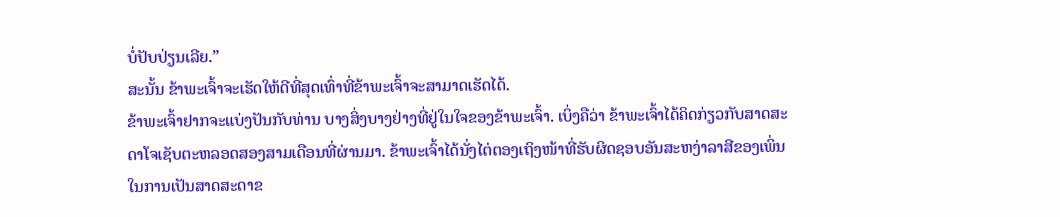ບໍ່ປັບປ່ຽນເລີຍ.”
ສະນັ້ນ ຂ້າພະເຈົ້າຈະເຮັດໃຫ້ດີທີ່ສຸດເທົ່າທີ່ຂ້າພະເຈົ້າຈະສາມາດເຮັດໄດ້.
ຂ້າພະເຈົ້າຢາກຈະແບ່ງປັນກັບທ່ານ ບາງສິ່ງບາງຢ່າງທີ່ຢູ່ໃນໃຈຂອງຂ້າພະເຈົ້າ. ເບິ່ງຄືວ່າ ຂ້າພະເຈົ້າໄດ້ຄິດກ່ຽວກັບສາດສະດາໂຈເຊັບຕະຫລອດສອງສາມເດືອນທີ່ຜ່ານມາ. ຂ້າພະເຈົ້າໄດ້ນັ່ງໄຕ່ຕອງເຖິງໜ້າທີ່ຮັບຜິດຊອບອັນສະຫງ່າລາສີຂອງເພິ່ນ ໃນການເປັນສາດສະດາຂ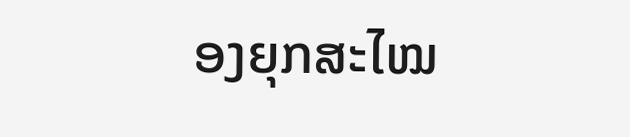ອງຍຸກສະໄໝ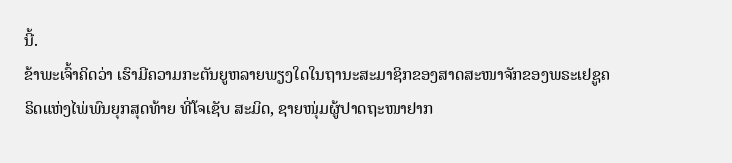ນີ້.
ຂ້າພະເຈົ້າຄິດວ່າ ເຮົາມີຄວາມກະຕັນຍູຫລາຍພຽງໃດໃນຖານະສະມາຊິກຂອງສາດສະໜາຈັກຂອງພຣະເຢຊູຄຣິດແຫ່ງໄພ່ພົນຍຸກສຸດທ້າຍ ທີ່ໂຈເຊັບ ສະມິດ, ຊາຍໜຸ່ມຜູ້ປາດຖະໜາຢາກ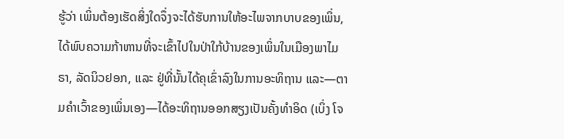ຮູ້ວ່າ ເພິ່ນຕ້ອງເຮັດສິ່ງໃດຈຶ່ງຈະໄດ້ຮັບການໃຫ້ອະໄພຈາກບາບຂອງເພິ່ນ, ໄດ້ພົບຄວາມກ້າຫານທີ່ຈະເຂົ້າໄປໃນປ່າໃກ້ບ້ານຂອງເພິ່ນໃນເມືອງພາໄມຣາ, ລັດນິວຢອກ, ແລະ ຢູ່ທີ່ນັ້ນໄດ້ຄຸເຂົ່າລົງໃນການອະທິຖານ ແລະ—ຕາມຄຳເວົ້າຂອງເພິ່ນເອງ—ໄດ້ອະທິຖານອອກສຽງເປັນຄັ້ງທຳອິດ (ເບິ່ງ ໂຈ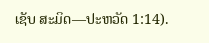ເຊັບ ສະມິດ—ປະຫວັດ 1:14).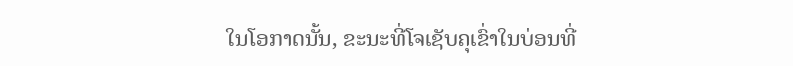ໃນໂອກາດນັ້ນ, ຂະນະທີ່ໂຈເຊັບຄຸເຂົ່າໃນບ່ອນທີ່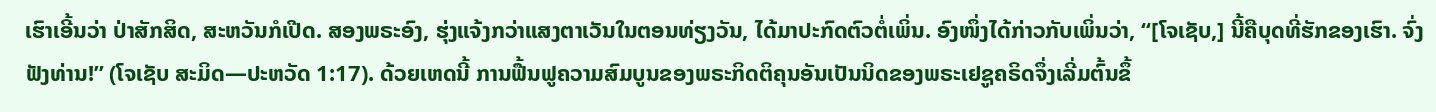ເຮົາເອີ້ນວ່າ ປ່າສັກສິດ, ສະຫວັນກໍເປີດ. ສອງພຣະອົງ, ຮຸ່ງແຈ້ງກວ່າແສງຕາເວັນໃນຕອນທ່ຽງວັນ, ໄດ້ມາປະກົດຕົວຕໍ່ເພິ່ນ. ອົງໜຶ່ງໄດ້ກ່າວກັບເພິ່ນວ່າ, “[ໂຈເຊັບ,] ນີ້ຄືບຸດທີ່ຮັກຂອງເຮົາ. ຈົ່ງຟັງທ່ານ!” (ໂຈເຊັບ ສະມິດ—ປະຫວັດ 1:17). ດ້ວຍເຫດນີ້ ການຟື້ນຟູຄວາມສົມບູນຂອງພຣະກິດຕິຄຸນອັນເປັນນິດຂອງພຣະເຢຊູຄຣິດຈຶ່ງເລີ່ມຕົ້ນຂຶ້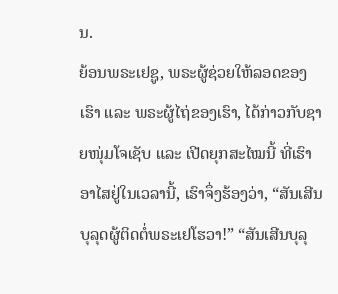ນ.
ຍ້ອນພຣະເຢຊູ, ພຣະຜູ້ຊ່ວຍໃຫ້ລອດຂອງເຮົາ ແລະ ພຣະຜູ້ໄຖ່ຂອງເຮົາ, ໄດ້ກ່າວກັບຊາຍໜຸ່ມໂຈເຊັບ ແລະ ເປີດຍຸກສະໄໝນີ້ ທີ່ເຮົາອາໄສຢູ່ໃນເວລານີ້, ເຮົາຈຶ່ງຮ້ອງວ່າ, “ສັນເສີນບຸລຸດຜູ້ຕິດຕໍ່ພຣະເຢໂຮວາ!” “ສັນເສີນບຸລຸ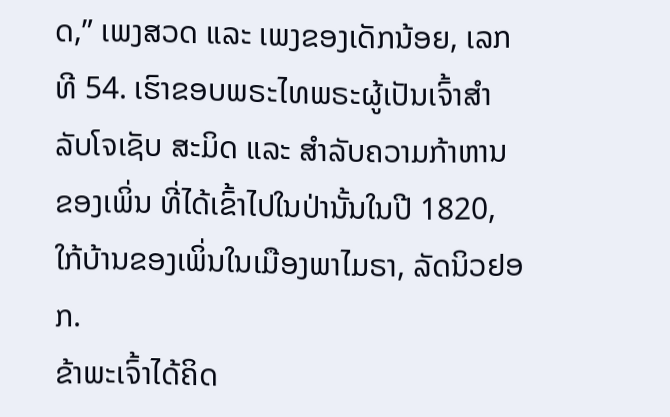ດ,” ເພງສວດ ແລະ ເພງຂອງເດັກນ້ອຍ, ເລກທີ 54. ເຮົາຂອບພຣະໄທພຣະຜູ້ເປັນເຈົ້າສຳລັບໂຈເຊັບ ສະມິດ ແລະ ສຳລັບຄວາມກ້າຫານຂອງເພິ່ນ ທີ່ໄດ້ເຂົ້າໄປໃນປ່ານັ້ນໃນປີ 1820, ໃກ້ບ້ານຂອງເພິ່ນໃນເມືອງພາໄມຣາ, ລັດນິວຢອກ.
ຂ້າພະເຈົ້າໄດ້ຄິດ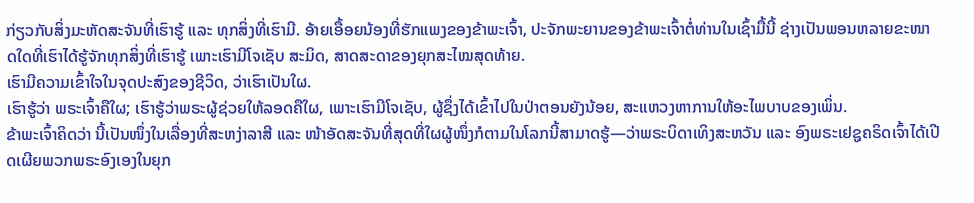ກ່ຽວກັບສິ່ງມະຫັດສະຈັນທີ່ເຮົາຮູ້ ແລະ ທຸກສິ່ງທີ່ເຮົາມີ. ອ້າຍເອື້ອຍນ້ອງທີ່ຮັກແພງຂອງຂ້າພະເຈົ້າ, ປະຈັກພະຍານຂອງຂ້າພະເຈົ້າຕໍ່ທ່ານໃນເຊົ້າມື້ນີ້ ຊ່າງເປັນພອນຫລາຍຂະໜາດໃດທີ່ເຮົາໄດ້ຮູ້ຈັກທຸກສິ່ງທີ່ເຮົາຮູ້ ເພາະເຮົາມີໂຈເຊັບ ສະມິດ, ສາດສະດາຂອງຍຸກສະໄໝສຸດທ້າຍ.
ເຮົາມີຄວາມເຂົ້າໃຈໃນຈຸດປະສົງຂອງຊີວິດ, ວ່າເຮົາເປັນໃຜ.
ເຮົາຮູ້ວ່າ ພຣະເຈົ້າຄືໃຜ; ເຮົາຮູ້ວ່າພຣະຜູ້ຊ່ວຍໃຫ້ລອດຄືໃຜ, ເພາະເຮົາມີໂຈເຊັບ, ຜູ້ຊຶ່ງໄດ້ເຂົ້າໄປໃນປ່າຕອນຍັງນ້ອຍ, ສະແຫວງຫາການໃຫ້ອະໄພບາບຂອງເພິ່ນ.
ຂ້າພະເຈົ້າຄິດວ່າ ນີ້ເປັນໜຶ່ງໃນເລື່ອງທີ່ສະຫງ່າລາສີ ແລະ ໜ້າອັດສະຈັນທີ່ສຸດທີ່ໃຜຜູ້ໜຶ່ງກໍຕາມໃນໂລກນີ້ສາມາດຮູ້—ວ່າພຣະບິດາເທິງສະຫວັນ ແລະ ອົງພຣະເຢຊູຄຣິດເຈົ້າໄດ້ເປີດເຜີຍພວກພຣະອົງເອງໃນຍຸກ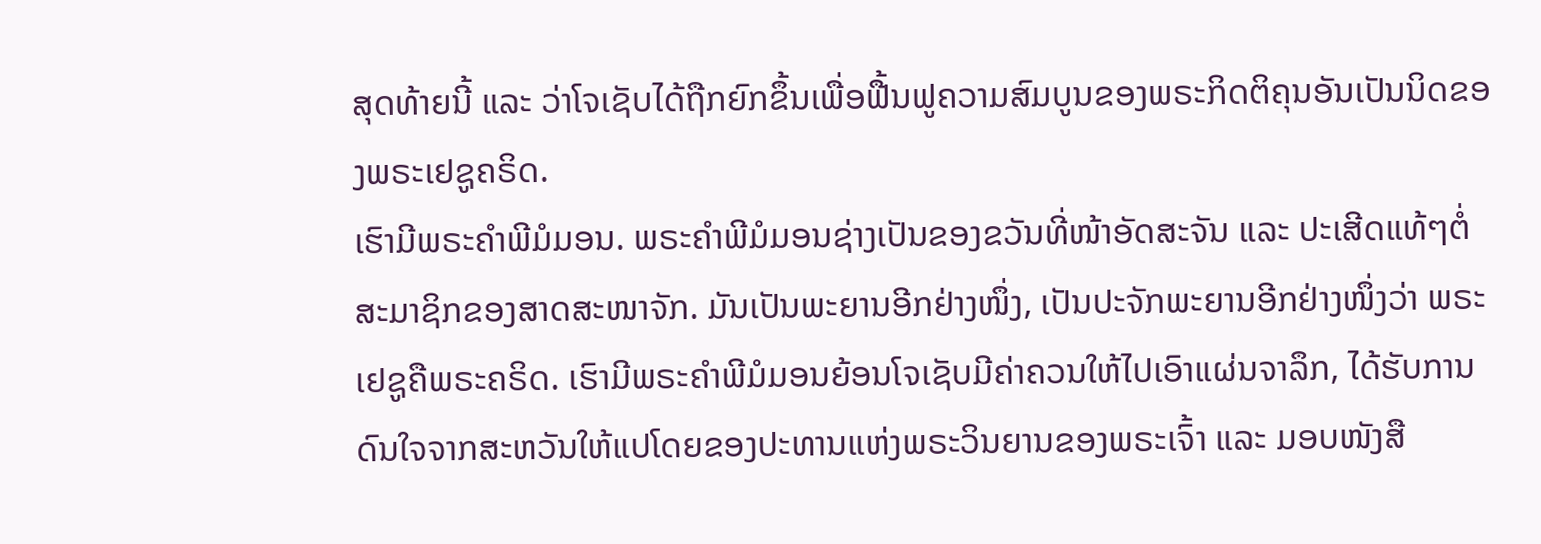ສຸດທ້າຍນີ້ ແລະ ວ່າໂຈເຊັບໄດ້ຖືກຍົກຂຶ້ນເພື່ອຟື້ນຟູຄວາມສົມບູນຂອງພຣະກິດຕິຄຸນອັນເປັນນິດຂອງພຣະເຢຊູຄຣິດ.
ເຮົາມີພຣະຄຳພີມໍມອນ. ພຣະຄຳພີມໍມອນຊ່າງເປັນຂອງຂວັນທີ່ໜ້າອັດສະຈັນ ແລະ ປະເສີດແທ້ໆຕໍ່ສະມາຊິກຂອງສາດສະໜາຈັກ. ມັນເປັນພະຍານອີກຢ່າງໜຶ່ງ, ເປັນປະຈັກພະຍານອີກຢ່າງໜຶ່ງວ່າ ພຣະເຢຊູຄືພຣະຄຣິດ. ເຮົາມີພຣະຄຳພີມໍມອນຍ້ອນໂຈເຊັບມີຄ່າຄວນໃຫ້ໄປເອົາແຜ່ນຈາລຶກ, ໄດ້ຮັບການດົນໃຈຈາກສະຫວັນໃຫ້ແປໂດຍຂອງປະທານແຫ່ງພຣະວິນຍານຂອງພຣະເຈົ້າ ແລະ ມອບໜັງສື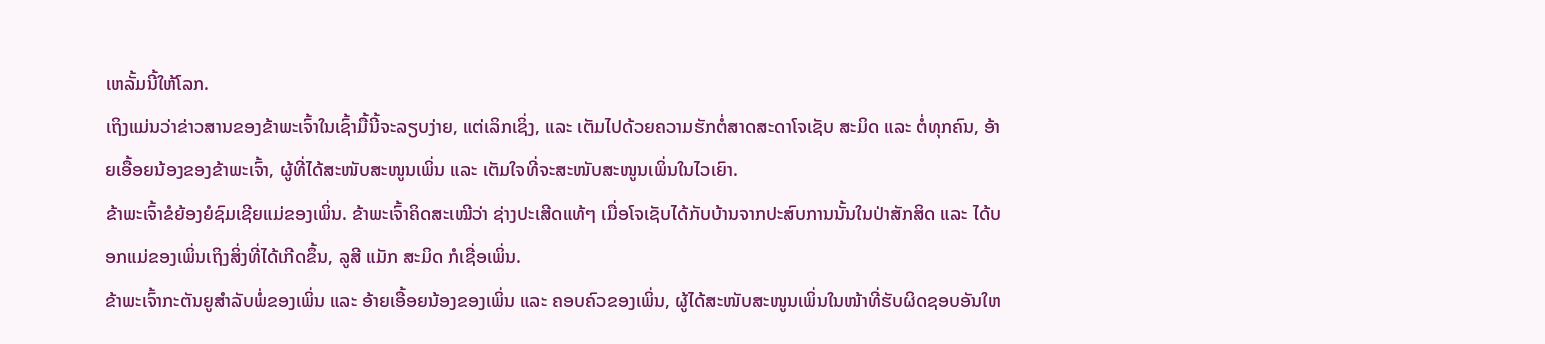ເຫລັ້ມນີ້ໃຫ້ໂລກ.
ເຖິງແມ່ນວ່າຂ່າວສານຂອງຂ້າພະເຈົ້າໃນເຊົ້າມື້ນີ້ຈະລຽບງ່າຍ, ແຕ່ເລິກເຊິ່ງ, ແລະ ເຕັມໄປດ້ວຍຄວາມຮັກຕໍ່ສາດສະດາໂຈເຊັບ ສະມິດ ແລະ ຕໍ່ທຸກຄົນ, ອ້າຍເອື້ອຍນ້ອງຂອງຂ້າພະເຈົ້າ, ຜູ້ທີ່ໄດ້ສະໜັບສະໜູນເພິ່ນ ແລະ ເຕັມໃຈທີ່ຈະສະໜັບສະໜູນເພິ່ນໃນໄວເຍົາ.
ຂ້າພະເຈົ້າຂໍຍ້ອງຍໍຊົມເຊີຍແມ່ຂອງເພິ່ນ. ຂ້າພະເຈົ້າຄິດສະເໝີວ່າ ຊ່າງປະເສີດແທ້ໆ ເມື່ອໂຈເຊັບໄດ້ກັບບ້ານຈາກປະສົບການນັ້ນໃນປ່າສັກສິດ ແລະ ໄດ້ບອກແມ່ຂອງເພິ່ນເຖິງສິ່ງທີ່ໄດ້ເກີດຂຶ້ນ, ລູສີ ແມັກ ສະມິດ ກໍເຊື່ອເພິ່ນ.
ຂ້າພະເຈົ້າກະຕັນຍູສຳລັບພໍ່ຂອງເພິ່ນ ແລະ ອ້າຍເອື້ອຍນ້ອງຂອງເພິ່ນ ແລະ ຄອບຄົວຂອງເພິ່ນ, ຜູ້ໄດ້ສະໜັບສະໜູນເພິ່ນໃນໜ້າທີ່ຮັບຜິດຊອບອັນໃຫ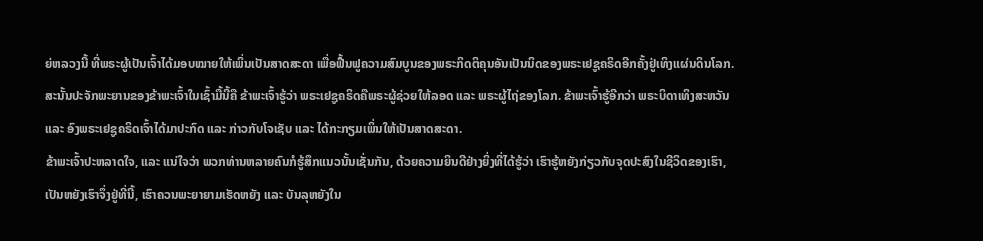ຍ່ຫລວງນີ້ ທີ່ພຣະຜູ້ເປັນເຈົ້າໄດ້ມອບໝາຍໃຫ້ເພິ່ນເປັນສາດສະດາ ເພື່ອຟື້ນຟູຄວາມສົມບູນຂອງພຣະກິດຕິຄຸນອັນເປັນນິດຂອງພຣະເຢຊູຄຣິດອີກຄັ້ງຢູ່ເທິງແຜ່ນດິນໂລກ.
ສະນັ້ນປະຈັກພະຍານຂອງຂ້າພະເຈົ້າໃນເຊົ້າມື້ນີ້ຄື ຂ້າພະເຈົ້າຮູ້ວ່າ ພຣະເຢຊູຄຣິດຄືພຣະຜູ້ຊ່ວຍໃຫ້ລອດ ແລະ ພຣະຜູ້ໄຖ່ຂອງໂລກ. ຂ້າພະເຈົ້າຮູ້ອີກວ່າ ພຣະບິດາເທິງສະຫວັນ ແລະ ອົງພຣະເຢຊູຄຣິດເຈົ້າໄດ້ມາປະກົດ ແລະ ກ່າວກັບໂຈເຊັບ ແລະ ໄດ້ກະກຽມເພິ່ນໃຫ້ເປັນສາດສະດາ.
ຂ້າພະເຈົ້າປະຫລາດໃຈ, ແລະ ແນ່ໃຈວ່າ ພວກທ່ານຫລາຍຄົນກໍຮູ້ສຶກແນວນັ້ນເຊັ່ນກັນ, ດ້ວຍຄວາມຍິນດີຢ່າງຍິ່ງທີ່ໄດ້ຮູ້ວ່າ ເຮົາຮູ້ຫຍັງກ່ຽວກັບຈຸດປະສົງໃນຊີວິດຂອງເຮົາ, ເປັນຫຍັງເຮົາຈຶ່ງຢູ່ທີ່ນີ້, ເຮົາຄວນພະຍາຍາມເຮັດຫຍັງ ແລະ ບັນລຸຫຍັງໃນ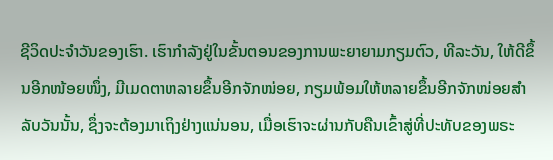ຊີວິດປະຈຳວັນຂອງເຮົາ. ເຮົາກຳລັງຢູ່ໃນຂັ້ນຕອນຂອງການພະຍາຍາມກຽມຕົວ, ທີລະວັນ, ໃຫ້ດີຂຶ້ນອີກໜ້ອຍໜຶ່ງ, ມີເມດຕາຫລາຍຂຶ້ນອີກຈັກໜ່ອຍ, ກຽມພ້ອມໃຫ້ຫລາຍຂຶ້ນອີກຈັກໜ່ອຍສຳລັບວັນນັ້ນ, ຊຶ່ງຈະຕ້ອງມາເຖິງຢ່າງແນ່ນອນ, ເມື່ອເຮົາຈະຜ່ານກັບຄືນເຂົ້າສູ່ທີ່ປະທັບຂອງພຣະ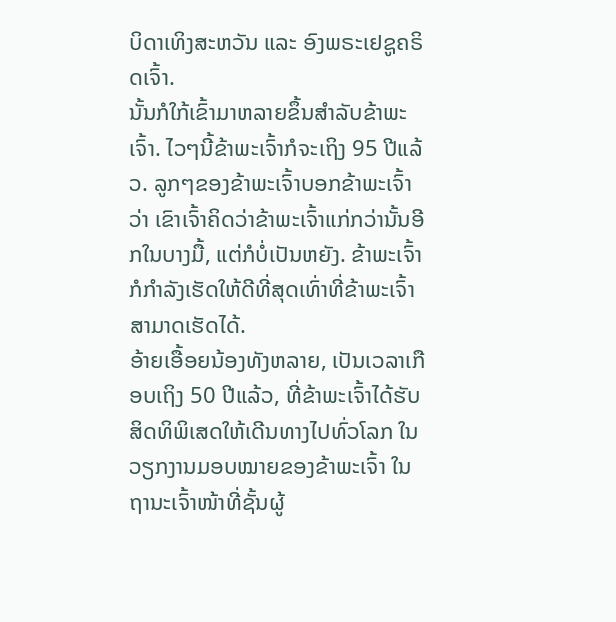ບິດາເທິງສະຫວັນ ແລະ ອົງພຣະເຢຊູຄຣິດເຈົ້າ.
ນັ້ນກໍໃກ້ເຂົ້າມາຫລາຍຂຶ້ນສຳລັບຂ້າພະເຈົ້າ. ໄວໆນີ້ຂ້າພະເຈົ້າກໍຈະເຖິງ 95 ປີແລ້ວ. ລູກໆຂອງຂ້າພະເຈົ້າບອກຂ້າພະເຈົ້າວ່າ ເຂົາເຈົ້າຄິດວ່າຂ້າພະເຈົ້າແກ່ກວ່ານັ້ນອີກໃນບາງມື້, ແຕ່ກໍບໍ່ເປັນຫຍັງ. ຂ້າພະເຈົ້າກໍກຳລັງເຮັດໃຫ້ດີທີ່ສຸດເທົ່າທີ່ຂ້າພະເຈົ້າສາມາດເຮັດໄດ້.
ອ້າຍເອື້ອຍນ້ອງທັງຫລາຍ, ເປັນເວລາເກືອບເຖິງ 50 ປີແລ້ວ, ທີ່ຂ້າພະເຈົ້າໄດ້ຮັບສິດທິພິເສດໃຫ້ເດີນທາງໄປທົ່ວໂລກ ໃນວຽກງານມອບໝາຍຂອງຂ້າພະເຈົ້າ ໃນຖານະເຈົ້າໜ້າທີ່ຊັ້ນຜູ້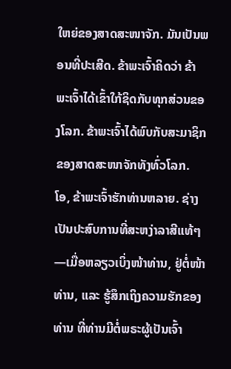ໃຫຍ່ຂອງສາດສະໜາຈັກ. ມັນເປັນພອນທີ່ປະເສີດ. ຂ້າພະເຈົ້າຄິດວ່າ ຂ້າພະເຈົ້າໄດ້ເຂົ້າໃກ້ຊິດກັບທຸກສ່ວນຂອງໂລກ. ຂ້າພະເຈົ້າໄດ້ພົບກັບສະມາຊິກຂອງສາດສະໜາຈັກທັງທົ່ວໂລກ.
ໂອ, ຂ້າພະເຈົ້າຮັກທ່ານຫລາຍ. ຊ່າງເປັນປະສົບການທີ່ສະຫງ່າລາສີແທ້ໆ—ເມື່ອຫລຽວເບິ່ງໜ້າທ່ານ, ຢູ່ຕໍ່ໜ້າທ່ານ, ແລະ ຮູ້ສຶກເຖິງຄວາມຮັກຂອງທ່ານ ທີ່ທ່ານມີຕໍ່ພຣະຜູ້ເປັນເຈົ້າ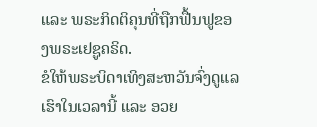ແລະ ພຣະກິດຕິຄຸນທີ່ຖືກຟື້ນຟູຂອງພຣະເຢຊູຄຣິດ.
ຂໍໃຫ້ພຣະບິດາເທິງສະຫວັນຈົ່ງດູແລເຮົາໃນເວລານີ້ ແລະ ອວຍ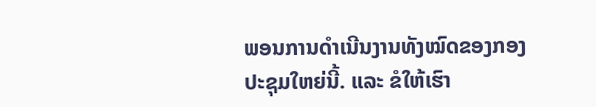ພອນການດຳເນີນງານທັງໝົດຂອງກອງປະຊຸມໃຫຍ່ນີ້. ແລະ ຂໍໃຫ້ເຮົາ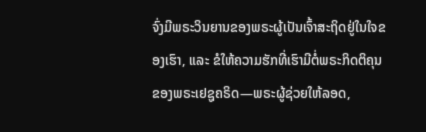ຈົ່ງມີພຣະວິນຍານຂອງພຣະຜູ້ເປັນເຈົ້າສະຖິດຢູ່ໃນໃຈຂອງເຮົາ, ແລະ ຂໍໃຫ້ຄວາມຮັກທີ່ເຮົາມີຕໍ່ພຣະກິດຕິຄຸນຂອງພຣະເຢຊູຄຣິດ—ພຣະຜູ້ຊ່ວຍໃຫ້ລອດ,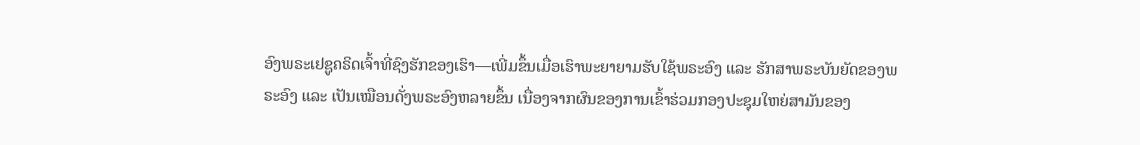ອົງພຣະເຢຊູຄຣິດເຈົ້າທີ່ຊົງຮັກຂອງເຮົາ—ເພີ່ມຂຶ້ນເມື່ອເຮົາພະຍາຍາມຮັບໃຊ້ພຣະອົງ ແລະ ຮັກສາພຣະບັນຍັດຂອງພຣະອົງ ແລະ ເປັນເໝືອນດັ່ງພຣະອົງຫລາຍຂຶ້ນ ເນື່ອງຈາກຜົນຂອງການເຂົ້າຮ່ວມກອງປະຊຸມໃຫຍ່ສາມັນຂອງ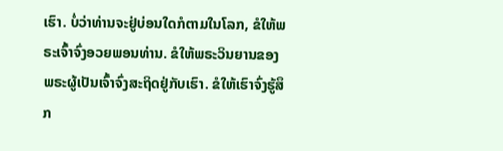ເຮົາ. ບໍ່ວ່າທ່ານຈະຢູ່ບ່ອນໃດກໍຕາມໃນໂລກ, ຂໍໃຫ້ພຣະເຈົ້າຈົ່ງອວຍພອນທ່ານ. ຂໍໃຫ້ພຣະວິນຍານຂອງພຣະຜູ້ເປັນເຈົ້າຈົ່ງສະຖິດຢູ່ກັບເຮົາ. ຂໍໃຫ້ເຮົາຈົ່ງຮູ້ສຶກ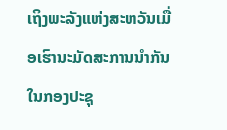ເຖິງພະລັງແຫ່ງສະຫວັນເມື່ອເຮົານະມັດສະການນຳກັນໃນກອງປະຊຸ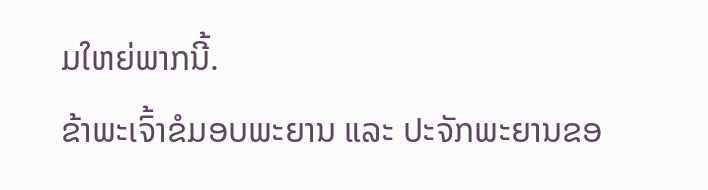ມໃຫຍ່ພາກນີ້.
ຂ້າພະເຈົ້າຂໍມອບພະຍານ ແລະ ປະຈັກພະຍານຂອ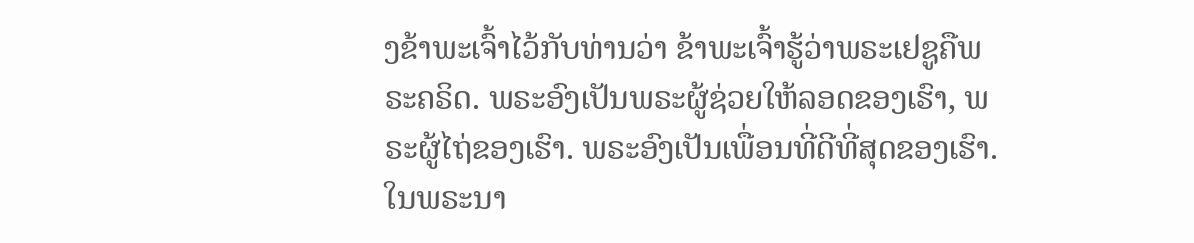ງຂ້າພະເຈົ້າໄວ້ກັບທ່ານວ່າ ຂ້າພະເຈົ້າຮູ້ວ່າພຣະເຢຊູຄືພຣະຄຣິດ. ພຣະອົງເປັນພຣະຜູ້ຊ່ວຍໃຫ້ລອດຂອງເຮົາ, ພຣະຜູ້ໄຖ່ຂອງເຮົາ. ພຣະອົງເປັນເພື່ອນທີ່ດີທີ່ສຸດຂອງເຮົາ. ໃນພຣະນາ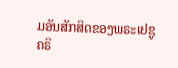ມອັນສັກສິດຂອງພຣະເຢຊູຄຣິ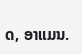ດ, ອາແມນ.